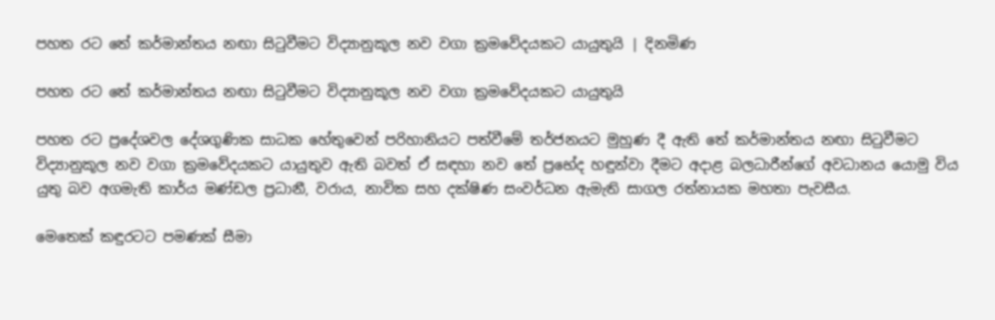පහත රට තේ කර්මාන්තය නඟා සිටුවීමට විද්‍යානුකූල නව වගා ක්‍රමවේදයකට යායුතුයි | දිනමිණ

පහත රට තේ කර්මාන්තය නඟා සිටුවීමට විද්‍යානුකූල නව වගා ක්‍රමවේදයකට යායුතුයි

පහත රට ප්‍රදේශවල දේශගුණික සාධක හේතුවෙන් පරිහානියට පත්වීමේ තර්ජනයට මුහුණ දී ඇති තේ කර්මාන්තය නඟා සිටුවීමට විද්‍යානුකූල නව වගා ක්‍රමවේදයකට යායුතුව ඇති බවත් ඒ සඳහා නව තේ ප්‍රභේද හඳුන්වා දීමට අදාළ බලධාරීන්ගේ අවධානය යොමු විය යුතු බව අගමැති කාර්ය මණ්ඩල ප්‍රධානී, වරාය, නාවික සහ දක්ෂිණ සංවර්ධන ඇමැති සාගල රත්නායක මහතා පැවසීය.

මෙතෙක් කඳුරටට පමණක් සීමා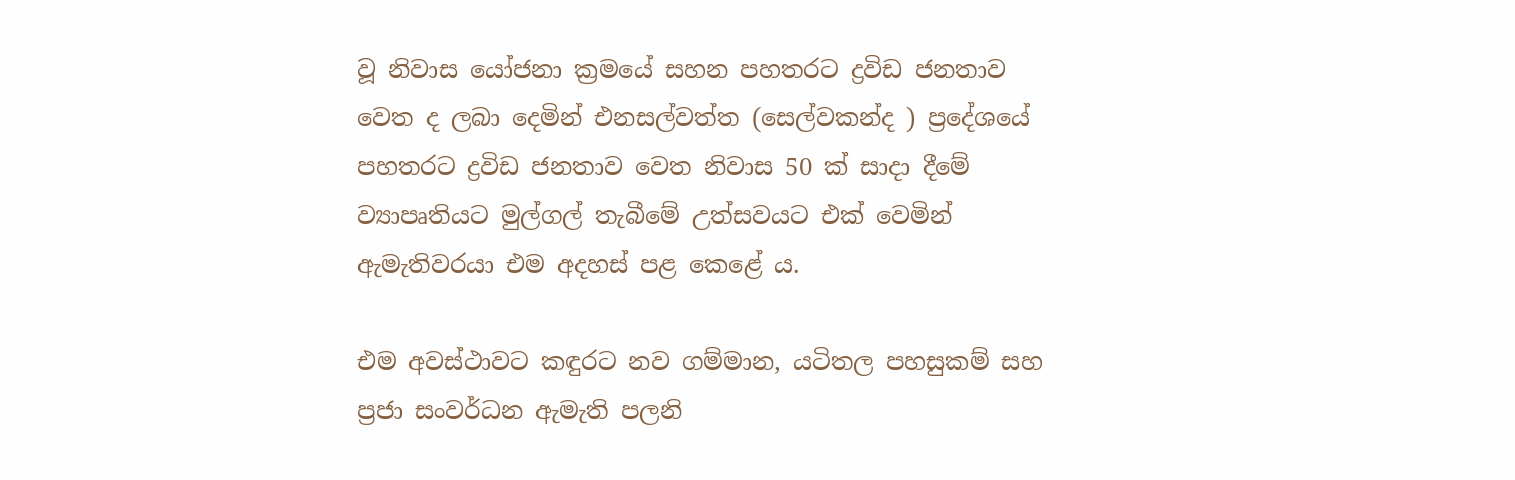වූ නිවාස යෝජනා ක්‍රමයේ සහන පහතරට ද්‍රවිඩ ජනතාව වෙත ද ලබා දෙමින් එනසල්වත්ත (සෙල්වකන්ද ) ප්‍රදේශයේ පහතරට ද්‍රවිඩ ජනතාව වෙත නිවාස 50 ක් සාදා දීමේ ව්‍යාපෘතියට මුල්ගල් තැබීමේ උත්සවයට එක් වෙමින් ඇමැතිවරයා එම අදහස් පළ කෙළේ ය.

එම අවස්ථාවට කඳුරට නව ගම්මාන, යටිතල පහසුකම් සහ ප්‍රජා සංවර්ධන ඇමැති පලනි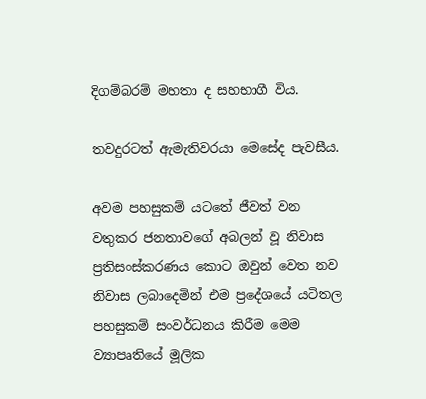දිගම්බරම් මහතා ද සහභාගී විය.

තවදුරටත් ඇමැතිවරයා මෙසේද පැවසීය.

අවම පහසුකම් යටතේ ජීවත් වන වතුකර ජනතාවගේ අබලන් වූ නිවාස ප්‍රතිසංස්කරණය කොට ඔවුන් වෙත නව නිවාස ලබාදෙමින් එම ප්‍රදේශයේ යටිතල පහසුකම් සංවර්ධනය කිරීම මෙම ව්‍යාපෘතියේ මූලික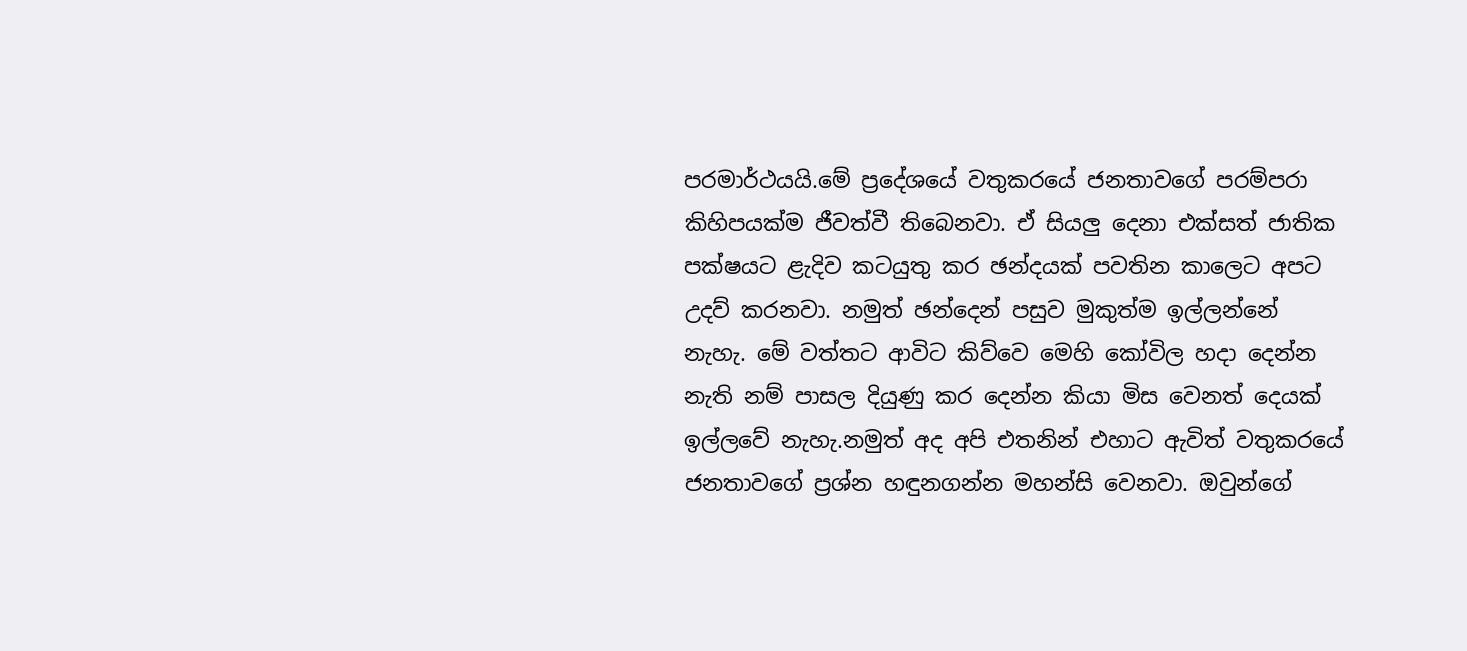පරමාර්ථයයි.මේ ප්‍රදේශයේ වතුකරයේ ජනතාවගේ පරම්පරා කිහිපයක්ම ජීවත්වී තිබෙනවා. ඒ සියලු දෙනා එක්සත් ජාතික පක්ෂයට ළැදිව කටයුතු කර ඡන්දයක් පවතින කාලෙට අපට උදව් කරනවා. නමුත් ඡන්දෙන් පසුව මුකුත්ම ඉල්ලන්නේ නැහැ. මේ වත්තට ආවිට කිව්වෙ මෙහි කෝවිල හදා දෙන්න නැති නම් පාසල දියුණු කර දෙන්න කියා මිස වෙනත් දෙයක් ඉල්ලවේ නැහැ.නමුත් අද අපි එතනින් එහාට ඇවිත් වතුකරයේ ජනතාවගේ ප්‍රශ්න හඳුනගන්න මහන්සි වෙනවා. ඔවුන්ගේ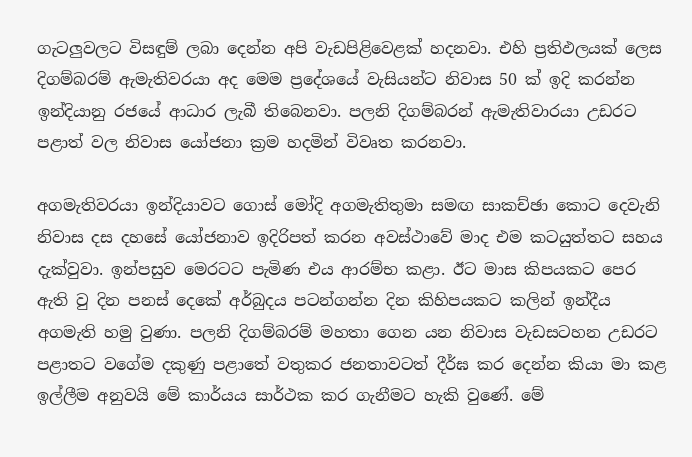ගැටලුවලට විසඳුම් ලබා දෙන්න අපි වැඩපිළිවෙළක් හදනවා. එහි ප්‍රතිඵලයක් ලෙස දිගම්බරම් ඇමැතිවරයා අද මෙම ප්‍රදේශයේ වැසියන්ට නිවාස 50 ක් ඉදි කරන්න ඉන්දියානු රජයේ ආධාර ලැබී තිබෙනවා. පලනි දිගම්බරන් ඇමැතිවාරයා උඩරට පළාත් වල නිවාස යෝජනා ක්‍රම හදමින් විවෘත කරනවා.

අගමැතිවරයා ඉන්දියාවට ගොස් මෝදි අගමැතිතුමා සමඟ සාකච්ඡා කොට දෙවැනි නිවාස දස දහසේ යෝජනාව ඉදිරිපත් කරන අවස්ථාවේ මාද එම කටයුත්තට සහය දැක්වුවා. ඉන්පසුව මෙරටට පැමිණ එය ආරම්භ කළා. ඊට මාස කිපයකට පෙර ඇති වු දින පනස් දෙකේ අර්බුදය පටන්ගන්න දින කිහිපයකට කලින් ඉන්දීය අගමැති හමු වුණා. පලනි දිගම්බරම් මහතා ගෙන යන නිවාස වැඩසටහන උඩරට පළාතට වගේම දකුණු පළාතේ වතුකර ජනතාවටත් දීර්ඝ කර දෙන්න කියා මා කළ ඉල්ලීම අනුවයි මේ කාර්යය සාර්ථක කර ගැනීමට හැකි වුණේ. මේ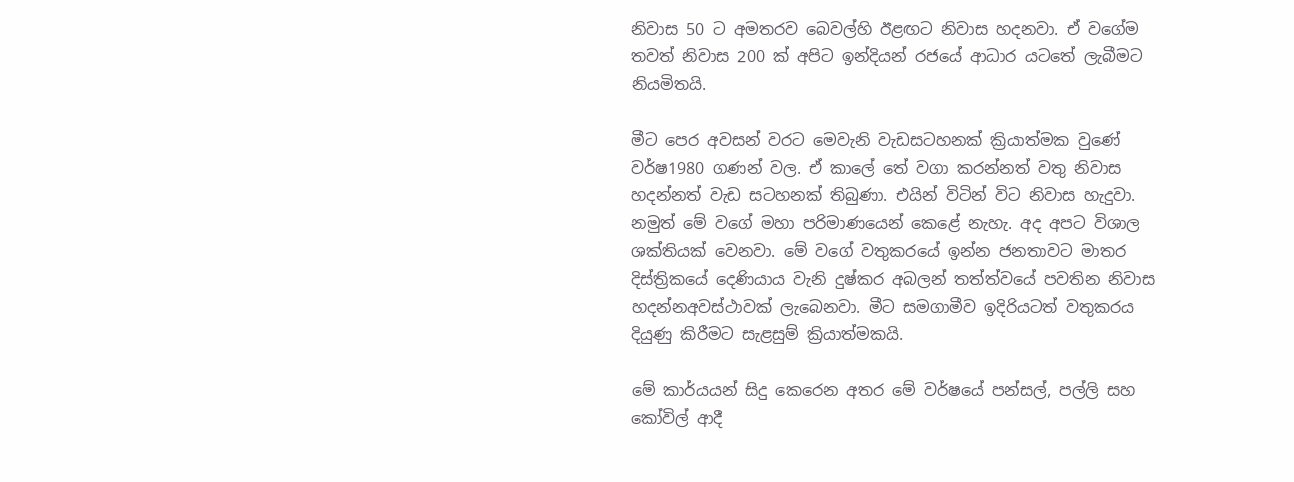නිවාස 50 ට අමතරව බෙවල්හි ඊළඟට නිවාස හදනවා. ඒ වගේම තවත් නිවාස 200 ක් අපිට ඉන්දියන් රජයේ ආධාර යටතේ ලැබීමට නියමිතයි.

මීට පෙර අවසන් වරට මෙවැනි වැඩසටහනක් ක්‍රියාත්මක වුණේ වර්ෂ1980 ගණන් වල. ඒ කාලේ තේ වගා කරන්නත් වතු නිවාස හදන්නත් වැඩ සටහනක් තිබුණා. එයින් විටින් විට නිවාස හැදුවා. නමුත් මේ වගේ මහා පරිමාණයෙන් කෙළේ නැහැ. අද අපට විශාල ශක්තියක් වෙනවා. මේ වගේ වතුකරයේ ඉන්න ජනතාවට මාතර දිස්ත්‍රිකයේ දෙණියාය වැනි දුෂ්කර අබලන් තත්ත්වයේ පවතින නිවාස හදන්නඅවස්ථාවක් ලැබෙනවා. මීට සමගාමීව ඉදිරියටත් වතුකරය දියුණු කිරීමට සැළසුම් ක්‍රියාත්මකයි.

මේ කාර්යයන් සිදු කෙරෙන අතර මේ වර්ෂයේ පන්සල්, පල්ලි සහ කෝවිල් ආදී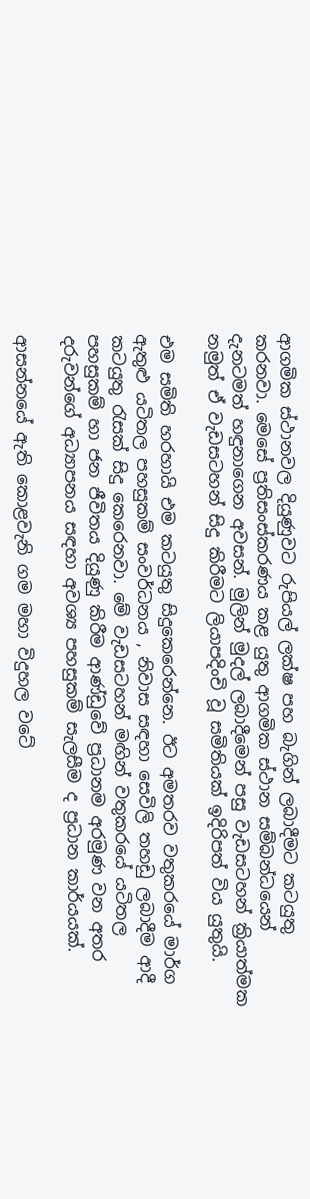ආගමික ස්ථානවල දියුණුවට රුපියල් ලක්ෂ පහ බැගින් ලබාදීමට කටයුතු කරනවා. මෙසේ ප්‍රතිසංස්කරණය කළ යුතු ආගමික ස්ථාන සම්බන්ධයෙන් දැනටමත් හඳුනාගෙන අවසන්. මුලින් මුදල් ලබාදීමෙන් පසු වැඩසටහන් ක්‍රියාත්මක නමුත් ඒ වැඩසටහන් සිදු කිරීමට ලියාපදිංචි වූ සමිතියක් ඉදිරිපත් විය යුතුයි.

එම සමිති හරහායි එම කටයුතු සිදුකෙරෙන්නෙ. ඊට අමතරව වතුකරයේ මාර්ග ඇතුළු යටිතල පහසුකම් සංවර්ධනය , නිවාස සඳහා සෙවිලි තහඩු ලබාදීම ආදී කටයුතු රැසක් සිදු කෙරෙනවා. මේ වැඩසටහන් මඟින් වතුකරයේ යටිතල පහසුකම් හා ජන ජීවිතය දියුණු කිරීම ආණ්ඩුවේ ප්‍රධානම අරමුණ වන අතර දරුවන්ගේ අධ්‍යාපනය සඳහා අවශ්‍ය පහසුකම් සැලසීම ද ප්‍රධාන කාර්යයක්.

ආසන්නයේ ඇති කොළවැනි ගම මහා විදුහල වටේ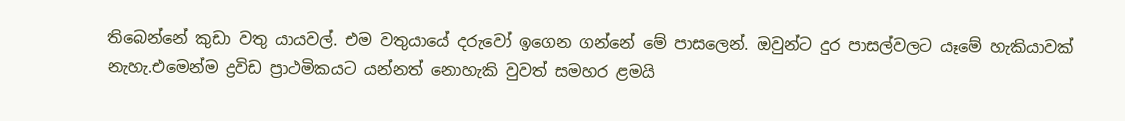තිබෙන්නේ කුඩා වතු යායවල්. එම වතුයායේ දරුවෝ ඉගෙන ගන්නේ මේ පාසලෙන්. ඔවුන්ට දුර පාසල්වලට යෑමේ හැකියාවක් නැහැ.එමෙන්ම ද්‍රවිඩ ප්‍රාථමිකයට යන්නත් නොහැකි වුවත් සමහර ළමයි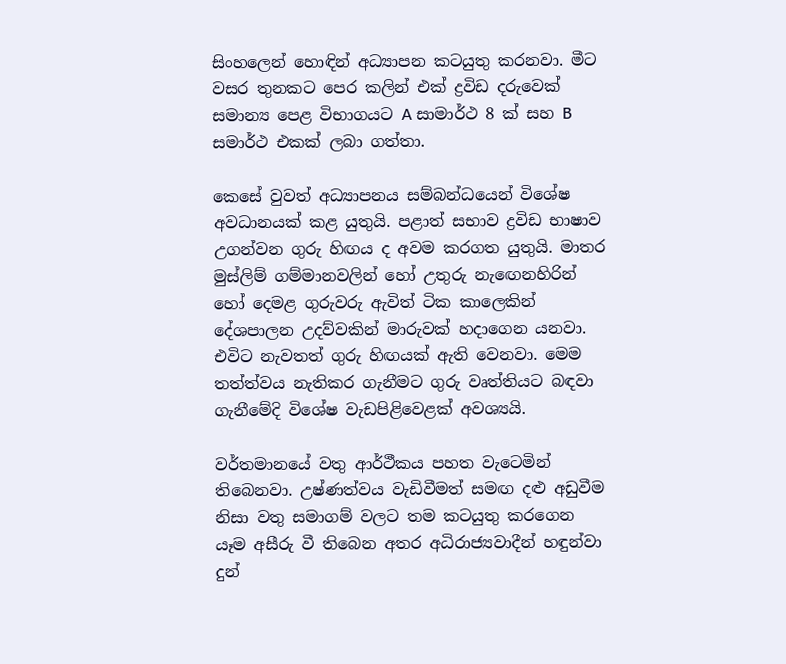සිංහලෙන් හොඳින් අධ්‍යාපන කටයුතු කරනවා. මීට වසර තුනකට පෙර කලින් එක් ද්‍රවිඩ දරුවෙක් සමාන්‍ය පෙළ විභාගයට A සාමාර්ථ 8 ක් සහ B සමාර්ථ එකක් ලබා ගත්තා.

කෙසේ වුවත් අධ්‍යාපනය සම්බන්ධයෙන් විශේෂ අවධානයක් කළ යුතුයි. පළාත් සභාව ද්‍රවිඩ භාෂාව උගන්වන ගුරු හිඟය ද අවම කරගත යුතුයි. මාතර මුස්ලිම් ගම්මානවලින් හෝ උතුරු නැඟෙනහිරින් හෝ දෙමළ ගුරුවරු ඇවිත් ටික කාලෙකින් දේශපාලන උදව්වකින් මාරුවක් හදාගෙන යනවා. එවිට නැවතත් ගුරු හිඟයක් ඇති වෙනවා. මෙම තත්ත්වය නැතිකර ගැනීමට ගුරු වෘත්තියට බඳවා ගැනීමේදි විශේෂ වැඩපිළිවෙළක් අවශ්‍යයි.

වර්තමානයේ වතු ආර්ථීකය පහත වැටෙමින් තිබෙනවා. උෂ්ණත්වය වැඩිවීමත් සමඟ දළු අඩුවීම නිසා වතු සමාගම් වලට තම කටයුතු කරගෙන යෑම අසීරු වී තිබෙන අතර අධිරාජ්‍යවාදීන් හඳුන්වා දුන්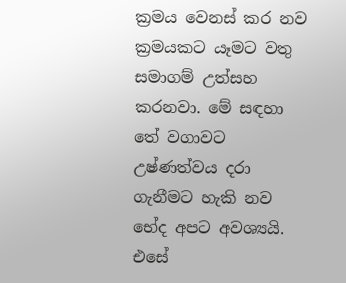ක්‍රමය වෙනස් කර නව ක්‍රමයකට යෑමට වතු සමාගම් උත්සහ කරනවා. මේ සඳහා තේ වගාවට උෂ්ණත්වය දරා ගැනීමට හැකි නව භේද අපට අවශ්‍යයි. එසේ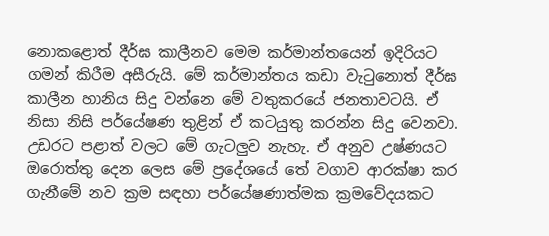නොකළොත් දීර්ඝ කාලීනව මෙම කර්මාන්තයෙන් ඉදිරියට ගමන් කිරීම අසීරුයි. මේ කර්මාන්තය කඩා වැටුනොත් දීර්ඝ කාලීන හානිය සිදු වන්නෙ මේ වතුකරයේ ජනතාවටයි. ඒ නිසා නිසි පර්යේෂණ තුළින් ඒ කටයුතු කරන්න සිදු වෙනවා. උඩරට පළාත් වලට මේ ගැටලුව නැහැ. ඒ අනුව උෂ්ණයට ඔරොත්තු දෙන ලෙස මේ ප්‍රදේශයේ තේ වගාව ආරක්ෂා කර ගැනීමේ නව ක්‍රම සඳහා පර්යේෂණාත්මක ක්‍රමවේදයකට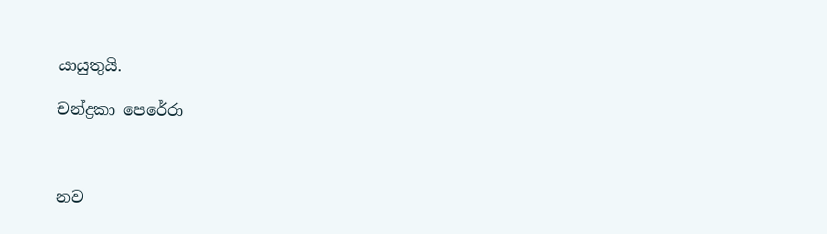යායුතුයි.

චන්ද්‍රකා පෙරේරා



නව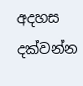අදහස දක්වන්න